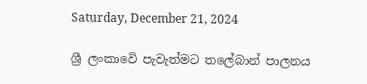Saturday, December 21, 2024

ශ්‍රී ලංකාවෙි පැවැත්මට තලේබාන් පාලනය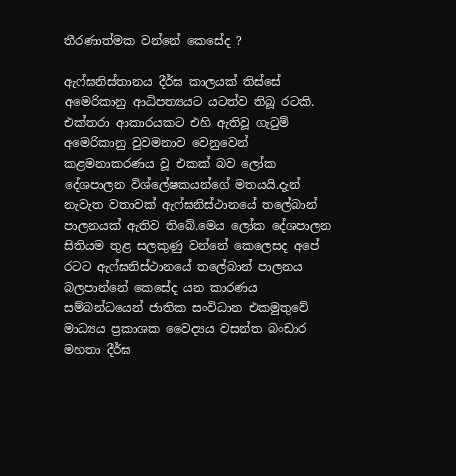තීරණාත්මක වන්නේ කෙසේද ?

ඇෆ්ඝනිස්තානය දීර්ඝ කාලයක් තිස්සේ අමෙරිකානු ආධිපත්‍යයට යටත්ව තිබූ රටකි. එක්තරා ආකාරයකට එහි ඇතිවූ ගැටුම් අමෙරිකානු වුවමනාව වෙනුවෙන් කළමනාකරණය වූ එකක් බව ලෝක දේශපාලන විශ්ලේෂකයන්ගේ මතයයි.දැන් නැවැත වතාවක් ඇෆ්ඝනිස්ථානයේ තලේබාන් පාලනයක් ඇතිව තිබේ.මෙය ලෝක දේශපාලන සිතියම තුළ සලකුණු වන්නේ කෙලෙසද අපේ රටට ඇෆ්ඝනිස්ථානයේ තලේබාන් පාලනය බලපාන්නේ කෙසේද යන කාරණය සම්බන්ධයෙන් ජාතික සංවිධාන එකමුතුවේ මාධ්‍යය ප්‍රකාශක වෛද්‍යය වසන්ත බංඩාර මහතා දීර්ඝ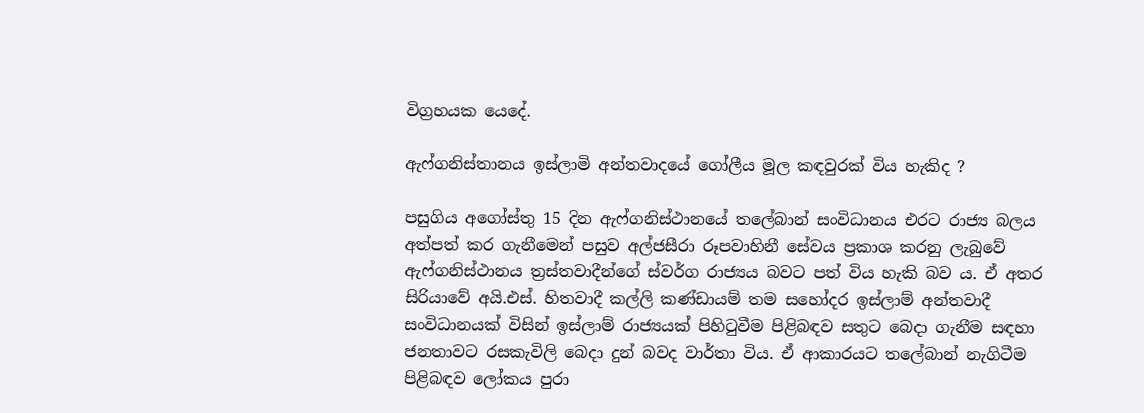විග්‍රහයක යෙදේ.

ඇෆ්ගනිස්තානය ඉස්ලාමි අන්තවාදයේ ගෝලීය මූල කඳවුරක් විය හැකිද ?

පසුගිය අගෝස්තු 15 දින ඇෆ්ගනිස්ථානයේ තලේබාන් සංවිධානය එරට රාජ්‍ය බලය අත්පත් කර ගැනීමෙන් පසුව අල්ජසීරා රූපවාහිනී සේවය ප්‍රකාශ කරනු ලැබුවේ ඇෆ්ගනිස්ථානය ත්‍රස්තවාදීන්ගේ ස්වර්ග රාජ්‍යය බවට පත් විය හැකි බව ය. ඒ අතර සිරියාවේ අයි.එස්. හිතවාදී කල්ලි කණ්ඩායම් තම සහෝදර ඉස්ලාම් අන්තවාදී සංවිධානයක් විසින් ඉස්ලාම් රාජ්‍යයක් පිහිටුවීම පිළිබඳව සතුට බෙදා ගැනීම සඳහා ජනතාවට රසකැවිලි බෙදා දුන් බවද වාර්තා විය. ඒ ආකාරයට තලේබාන් නැගිටීම පිළිබඳව ලෝකය පුරා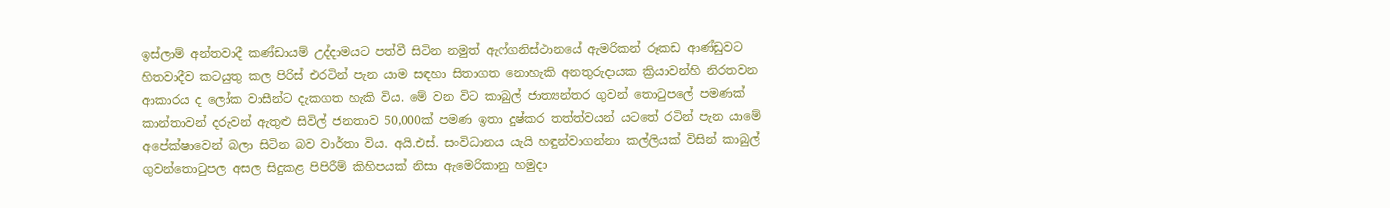ඉස්ලාම් අන්තවාදී කණ්ඩායම් උද්දාමයට පත්වී සිටින නමුත් ඇෆ්ගනිස්ථානයේ ඇමරිකන් රූකඩ ආණ්ඩුවට හිතවාදීව කටයුතු කල පිරිස් එරටින් පැන යාම සඳහා සිතාගත නොහැකි අනතුරුදායක ක්‍රියාවන්හි නිරතවන ආකාරය ද ලෝක වාසීන්ට දැකගත හැකි විය. මේ වන විට කාබුල් ජාත්‍යන්තර ගුවන් තොටුපලේ පමණක් කාන්තාවන් දරුවන් ඇතුළු සිවිල් ජනතාව 50,000ක් පමණ ඉතා දුෂ්කර තත්ත්වයන් යටතේ රටින් පැන යාමේ අපේක්ෂාවෙන් බලා සිටින බව වාර්තා විය. අයි.එස්. සංවිධානය යැයි හඳුන්වාගන්නා කල්ලියක් විසින් කාබුල් ගුවන්තොටුපල අසල සිදුකළ පිපිරීම් කිහිපයක් නිසා ඇමෙරිකානු හමුදා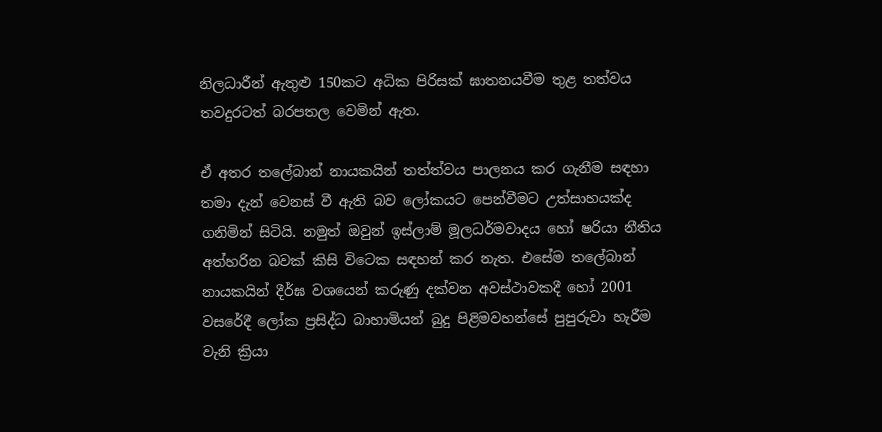නිලධාරීන් ඇතුළු 150කට අධික පිරිසක් ඝාතනයවීම තුළ තත්වය තවදුරටත් බරපතල වෙමින් ඇත.

ඒ අතර තලේබාන් නායකයින් තත්ත්වය පාලනය කර ගැනීම සඳහා තමා දැන් වෙනස් වී ඇති බව ලෝකයට පෙන්වීමට උත්සාහයක්ද ගනිමින් සිටියි. නමුත් ඔවුන් ඉස්ලාම් මූලධර්මවාදය හෝ ෂරියා නීතිය අත්හරින බවක් කිසි විටෙක සඳහන් කර නැත. එසේම තලේබාන් නායකයින් දීර්ඝ වශයෙන් කරුණු දක්වන අවස්ථාවකදී හෝ 2001 වසරේදී ලෝක ප්‍රසිද්ධ බාහාමියන් බුදු පිළිමවහන්සේ පුපුරුවා හැරීම වැනි ක්‍රියා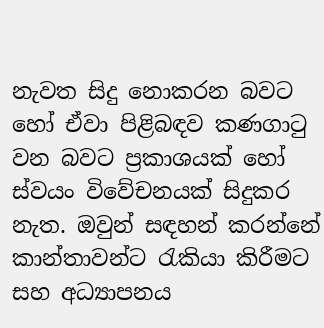නැවත සිදු නොකරන බවට හෝ ඒවා පිළිබඳව කණගාටු වන බවට ප්‍රකාශයක් හෝ ස්වයං විවේචනයක් සිදුකර නැත. ඔවුන් සඳහන් කරන්නේ කාන්තාවන්ට රැකියා කිරීමට සහ අධ්‍යාපනය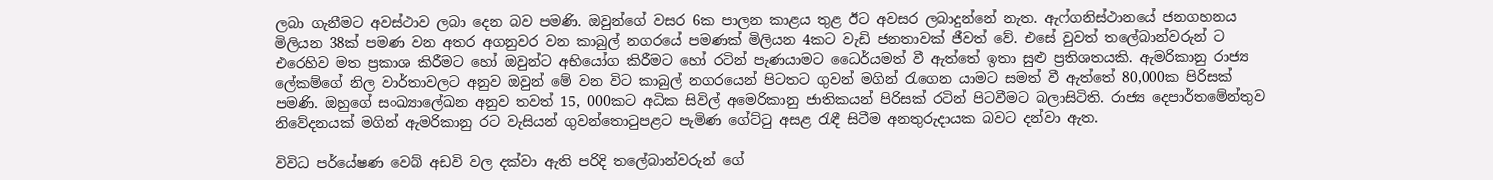ලබා ගැනීමට අවස්ථාව ලබා දෙන බව පමණි. ඔවුන්ගේ වසර 6ක පාලන කාළය තුළ ඊට අවසර ලබාදුන්නේ නැත. ඇෆ්ගනිස්ථානයේ ජනගහනය මිලියන 38ක් පමණ වන අතර අගනුවර වන කාබුල් නගරයේ පමණක් මිලියන 4කට වැඩි ජනතාවක් ජීවත් වේ. එසේ වුවත් තලේබාන්වරුන් ට එරෙහිව මත ප්‍රකාශ කිරීමට හෝ ඔවුන්ට අභියෝග කිරීමට හෝ රටින් පැණයාමට ධෛර්යමත් වී ඇත්තේ ඉතා සුළු ප්‍රතිශතයකි. ඇමරිකානු රාජ්‍ය ලේකම්ගේ නිල වාර්තාවලට අනුව ඔවුන් මේ වන විට කාබුල් නගරයෙන් පිටතට ගුවන් මගින් රැගෙන යාමට සමත් වී ඇත්තේ 80,000ක පිරිසක් පමණි. ඔහුගේ සංඛ්‍යාලේඛන අනුව තවත් 15, 000කට අධික සිවිල් අමෙරිකානු ජාතිකයන් පිරිසක් රටින් පිටවීමට බලාසිටිති. රාජ්‍ය දෙපාර්තමේන්තුව නිවේදනයක් මගින් ඇමරිකානු රට වැසියන් ගුවන්තොටුපළට පැමිණ ගේට්ටු අසළ රැඳී සිටීම අනතුරුදායක බවට දන්වා ඇත.

විවිධ පර්යේෂණ වෙබ් අඩවි වල දක්වා ඇති පරිදි තලේබාන්වරුන් ගේ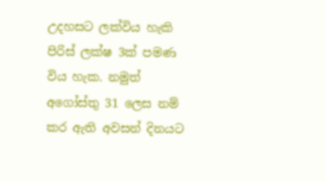උදහසට ලක්විය හැකි පිරිස් ලක්ෂ 3ක් පමණ විය හැක. නමුත් අගෝස්තු 31 ලෙස නම් කර ඇති අවසන් දිනයට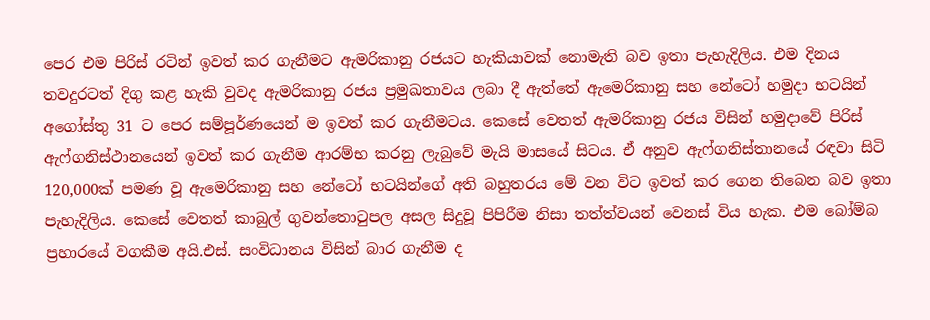පෙර එම පිරිස් රටින් ඉවත් කර ගැනීමට ඇමරිකානු රජයට හැකියාවක් නොමැති බව ඉතා පැහැදිලිය. එම දිනය තවදුරටත් දිගු කළ හැකි වුවද ඇමරිකානු රජය ප්‍රමුඛතාවය ලබා දී ඇත්තේ ඇමෙරිකානු සහ නේටෝ හමුදා භටයින් අගෝස්තු 31 ට පෙර සම්පූර්ණයෙන් ම ඉවත් කර ගැනීමටය. කෙසේ වෙතත් ඇමරිකානු රජය විසින් හමුදාවේ පිරිස් ඇෆ්ගනිස්ථානයෙන් ඉවත් කර ගැනීම ආරම්භ කරනු ලැබුවේ මැයි මාසයේ සිටය. ඒ අනුව ඇෆ්ගනිස්තානයේ රඳවා සිටි 120,000ක් පමණ වූ ඇමෙරිකානු සහ නේටෝ භටයින්ගේ අති බහුතරය මේ වන විට ඉවත් කර ගෙන තිබෙන බව ඉතා පැහැදිලිය. කෙසේ වෙතත් කාබුල් ගුවන්තොටුපල අසල සිදුවූ පිපිරීම නිසා තත්ත්වයන් වෙනස් විය හැක. එම බෝම්බ ප්‍රහාරයේ වගකීම අයි.එස්. සංවිධානය විසින් බාර ගැනීම ද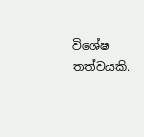විශේෂ තත්වයකි.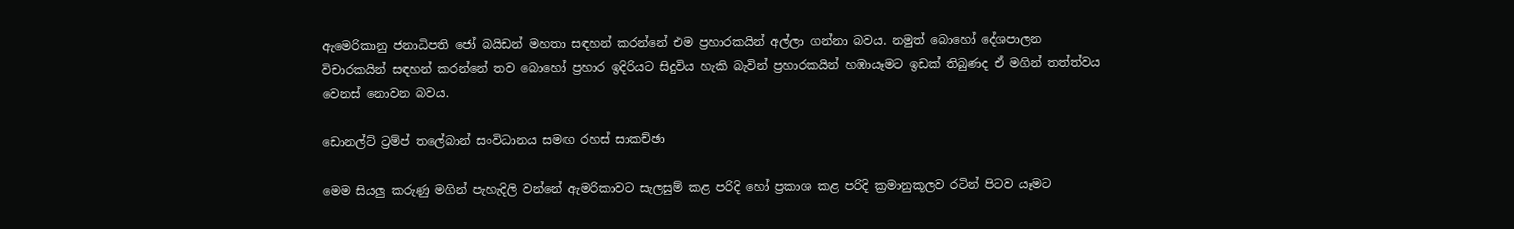ඇමෙරිකානු ජනාධිපති ජෝ බයිඩන් මහතා සඳහන් කරන්නේ එම ප්‍රහාරකයින් අල්ලා ගන්නා බවය. නමුත් බොහෝ දේශපාලන විචාරකයින් සඳහන් කරන්නේ තව බොහෝ ප්‍රහාර ඉදිරියට සිදුවිය හැකි බැවින් ප්‍රහාරකයින් හඹායෑමට ඉඩක් තිබුණද ඒ මගින් තත්ත්වය වෙනස් නොවන බවය.

ඩොනල්ට් ට්‍රම්ප් තලේබාන් සංවිධානය සමඟ රහස් සාකච්ඡා

මෙම සියලු කරුණු මගින් පැහැදිලි වන්නේ ඇමරිකාවට සැලසුම් කළ පරිදි හෝ ප්‍රකාශ කළ පරිදි ක්‍රමානුකූලව රටින් පිටව යෑමට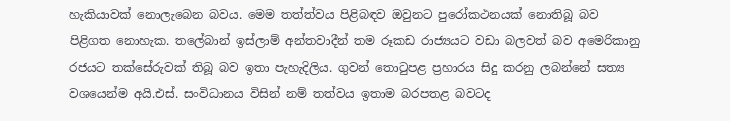හැකියාවක් නොලැබෙන බවය. මෙම තත්ත්වය පිළිබඳව ඔවුනට පුරෝකථනයක් නොතිබූ බව පිළිගත නොහැක. තලේබාන් ඉස්ලාම් අන්තවාදීන් තම රූකඩ රාජ්‍යයට වඩා බලවත් බව අමෙරිකානු රජයට තක්සේරුවක් තිබූ බව ඉතා පැහැදිලිය. ගුවන් තොටුපළ ප්‍රහාරය සිදු කරනු ලබන්නේ සත්‍ය වශයෙන්ම අයි.එස්. සංවිධානය විසින් නම් තත්වය ඉතාම බරපතළ බවටද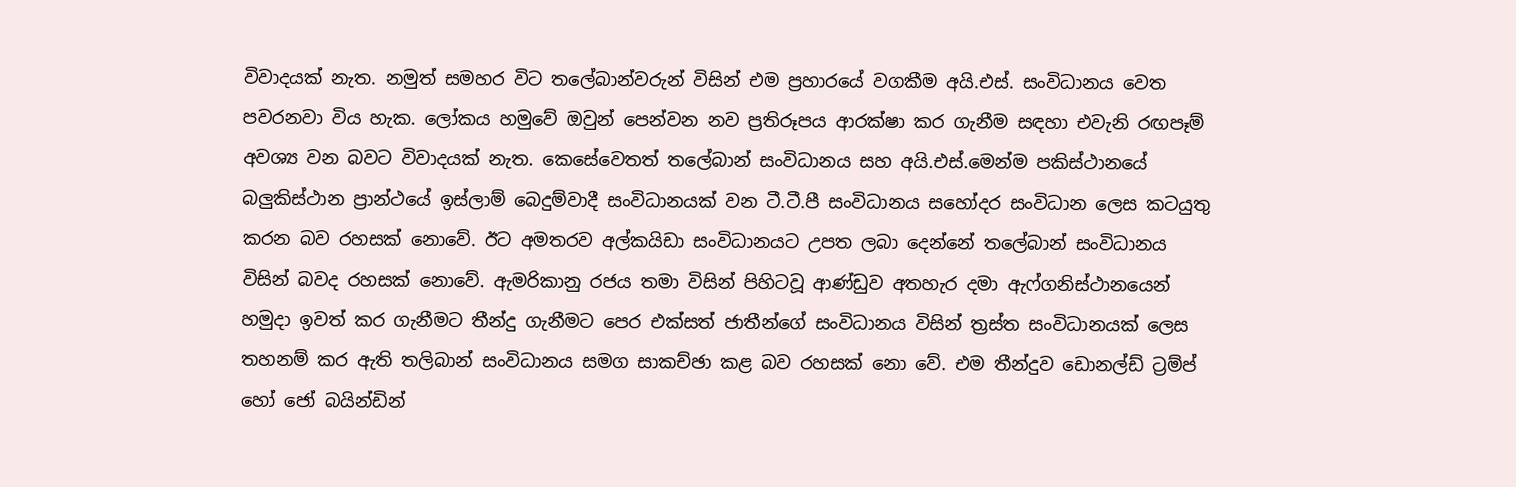විවාදයක් නැත. නමුත් සමහර විට තලේබාන්වරුන් විසින් එම ප්‍රහාරයේ වගකීම අයි.එස්. සංවිධානය වෙත පවරනවා විය හැක. ලෝකය හමුවේ ඔවුන් පෙන්වන නව ප්‍රතිරූපය ආරක්ෂා කර ගැනීම සඳහා එවැනි රඟපෑම් අවශ්‍ය වන බවට විවාදයක් නැත. කෙසේවෙතත් තලේබාන් සංවිධානය සහ අයි.එස්.මෙන්ම පකිස්ථානයේ බලුකිස්ථාන ප්‍රාන්ථයේ ඉස්ලාම් බෙදුම්වාදී සංවිධානයක් වන ටී.ටී.පී සංවිධානය සහෝදර සංවිධාන ලෙස කටයුතු කරන බව රහසක් නොවේ. ඊට අමතරව අල්කයිඩා සංවිධානයට උපත ලබා දෙන්නේ තලේබාන් සංවිධානය විසින් බවද රහසක් නොවේ. ඇමරිකානු රජය තමා විසින් පිහිටවූ ආණ්ඩුව අතහැර දමා ඇෆ්ගනිස්ථානයෙන් හමුදා ඉවත් කර ගැනීමට තීන්දු ගැනීමට පෙර එක්සත් ජාතීන්ගේ සංවිධානය විසින් ත්‍රස්ත සංවිධානයක් ලෙස තහනම් කර ඇති තලිබාන් සංවිධානය සමග සාකච්ඡා කළ බව රහසක් නො වේ. එම තීන්දුව ඩොනල්ඩ් ට්‍රම්ප් හෝ ජෝ බයින්ඩින්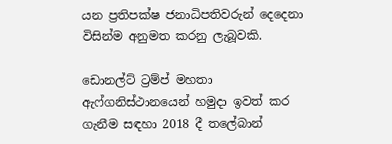යන ප්‍රතිපක්ෂ ජනාධිපතිවරුන් දෙදෙනා විසින්ම අනුමත කරනු ලැබූවකි.

ඩොනල්ට් ට්‍රම්ප් මහතා ඇෆ්ගනිස්ථානයෙන් හමුදා ඉවත් කර ගැනීම සඳහා 2018 දී තලේබාන්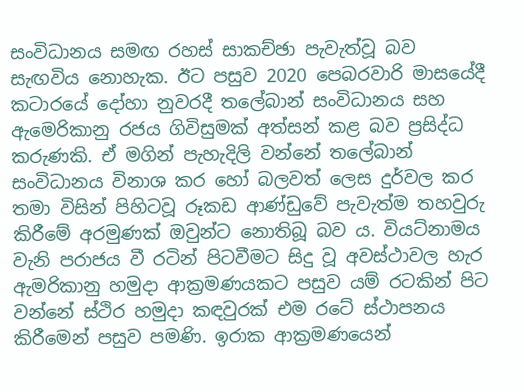සංවිධානය සමඟ රහස් සාකච්ඡා පැවැත්වූ බව සැඟවිය නොහැක. ඊට පසුව 2020 පෙබරවාරි මාසයේදී කටාරයේ දෝහා නුවරදී තලේබාන් සංවිධානය සහ ඇමෙරිකානු රජය ගිවිසුමක් අත්සන් කළ බව ප්‍රසිද්ධ කරුණකි. ඒ මගින් පැහැදිලි වන්නේ තලේබාන් සංවිධානය විනාශ කර හෝ බලවත් ලෙස දුර්වල කර තමා විසින් පිහිටවූ රූකඩ ආණ්ඩුවේ පැවැත්ම තහවුරු කිරීමේ අරමුණක් ඔවුන්ට නොතිබූ බව ය. වියට්නාමය වැනි පරාජය වී රටින් පිටවීමට සිදු වූ අවස්ථාවල හැර ඇමරිකානු හමුදා ආක්‍රමණයකට පසුව යම් රටකින් පිට වන්නේ ස්ථිර හමුදා කඳවුරක් එම රටේ ස්ථාපනය කිරීමෙන් පසුව පමණි. ඉරාක ආක්‍රමණයෙන්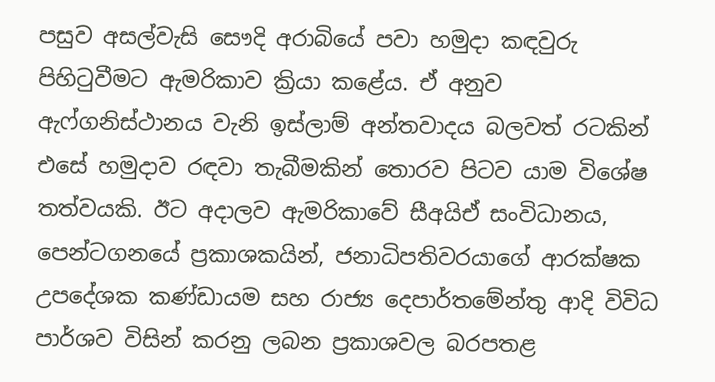පසුව අසල්වැසි සෞදි අරාබියේ පවා හමුදා කඳවුරු පිහිටුවීමට ඇමරිකාව ක්‍රියා කළේය. ඒ අනුව ඇෆ්ගනිස්ථානය වැනි ඉස්ලාම් අන්තවාදය බලවත් රටකින් එසේ හමුදාව රඳවා තැබීමකින් තොරව පිටව යාම විශේෂ තත්වයකි. ඊට අදාලව ඇමරිකාවේ සීඅයිඒ සංවිධානය, පෙන්ටගනයේ ප්‍රකාශකයින්, ජනාධිපතිවරයාගේ ආරක්ෂක උපදේශක කණ්ඩායම සහ රාජ්‍ය දෙපාර්තමේන්තු ආදි විවිධ පාර්ශව විසින් කරනු ලබන ප්‍රකාශවල බරපතළ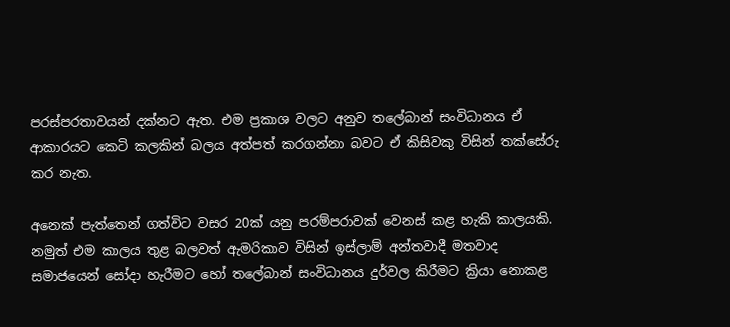පරස්පරතාවයන් දක්නට ඇත. එම ප්‍රකාශ වලට අනුව තලේබාන් සංවිධානය ඒ ආකාරයට කෙටි කලකින් බලය අත්පත් කරගන්නා බවට ඒ කිසිවකු විසින් තක්සේරු කර නැත.

අනෙක් පැත්තෙන් ගත්විට වසර 20ක් යනු පරම්පරාවක් වෙනස් කළ හැකි කාලයකි. නමුත් එම කාලය තුළ බලවත් ඇමරිකාව විසින් ඉස්ලාම් අන්තවාදී මතවාද සමාජයෙන් සෝදා හැරීමට හෝ තලේබාන් සංවිධානය දුර්වල කිරීමට ක්‍රියා නොකළ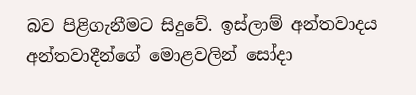බව පිළිගැනීමට සිදුවේ. ඉස්ලාම් අන්තවාදය අන්තවාදීන්ගේ මොළවලින් සෝදා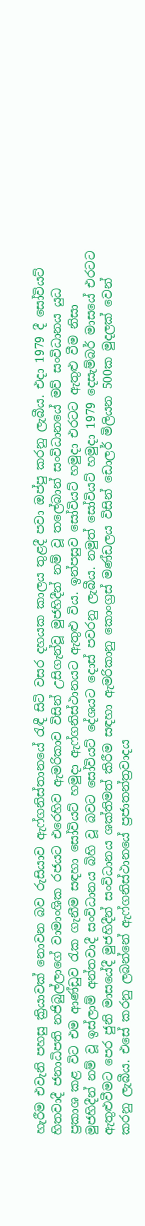හැරීම එවැනි පහසු ක්‍රියාවක් නොවන බව රුසියාව ඇෆ්ගනිස්තානයේ රැඳී සිටි වසර දහයක කාලය තුළදී පවා ඔප්පු කරනු ලැබීය. එදා 1979 දී සෝවියට් හිතවාදී ජනාධිපති නජිබුල්ලාගේ වාමාංශික රජයට එරෙහිව ඇමරිකාව විසින් උසිගැන්වූ මුජහිදීන් නම් වූ තලේබාන් සංවිධානයේ මව් සංවිධානය යුධ ප්‍රකාශ කළ විට එම ආණ්ඩුව රැක ගැනීම සඳහා සෝවියට් හමුදා ඇෆ්ගනිස්ථානයට ඇතුළු විය. ඉන්පසුව සෝවියට් හමුදා එරටට ඇතුළු වීම නිසා මුජහිදීන් නම් වූ ඉස්ලාම් අන්තවාදී සංවිධානය බිහි වූ බවට සෝවියට් දේශයට දොස් පවරනු ලැබීය. නමුත් සෝවියට් හමුදා 1979 දෙසැම්බර් මාසයේ එරටට ඇතුළුවීමට පෙර ජුනි මාසයේදී මුජහිදීන් සංවිධානය ශක්තිමත් කිරීම සඳහා ඇමරිකානු කොංග්‍රස් මණ්ඩලය විසින් ඩොලර් මිලියන 500ක මුදලක් වෙන් කරනු ලැබීය. එසේ කරනු ලබන්නේ ඇෆ්ගනිස්ථානයේ ප්‍රජාතන්ත්‍රවාදය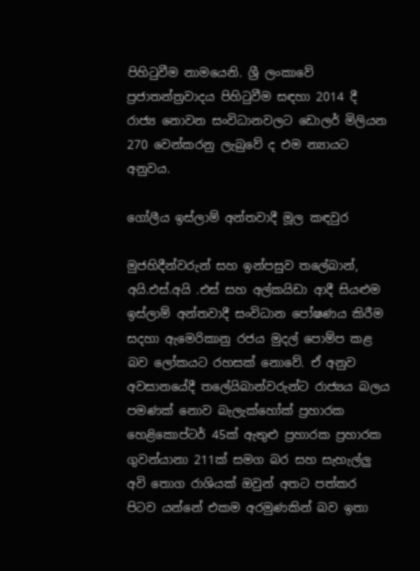පිහිටුවීම නාමයෙනි. ශ්‍රී ලංකාවේ ප්‍රජාතන්ත්‍රවාදය පිහිටුවීම සඳහා 2014 දී රාජ්‍ය නොවන සංවිධානවලට ඩොලර් මිලියන 270 වෙන්කරනු ලැබුවේ ද එම න්‍යායට අනුවය.

ගෝලීය ඉස්ලාම් අන්තවාදී මූල කඳවුර

මුජහිදීන්වරුන් සහ ඉන්පසුව තලේබාන්, අයි.එස්.අයි .එස් සහ අල්කයිඩා ආදී සියළුම ඉස්ලාම් අන්තවාදී සංවිධාන පෝෂණය කිරීම සදහා ඇමෙරිකානු රජය මුදල් පොම්ප කළ බව ලෝකයට රහසක් නොවේ. ඒ අනුව අවසානයේදී තලේයිබාන්වරුන්ට රාජ්‍යය බලය පමණක් නොව බැලැක්හෝක් ප්‍රහාරක හෙළිකොප්ටර් 45ක් ඇතුළු ප්‍රහාරක ප්‍රහාරක ගුවන්යානා 211ක් සමග බර සහ සැහැල්ලු අවි තොග රාශියක් ඔවුන් අතට පත්කර පිටව යන්නේ එකම අරමුණකින් බව ඉතා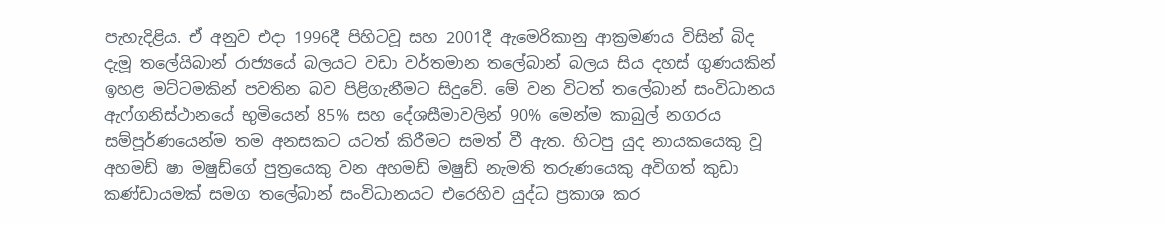පැහැදිළිය. ඒ අනුව එදා 1996දී පිහිටවූ සහ 2001දී ඇමෙරිකානු ආක්‍රමණය විසින් බිද දැමූ තලේයිබාන් රාජ්‍යයේ බලයට වඩා වර්තමාන තලේබාන් බලය සිය දහස් ගුණයකින් ඉහළ මට්ටමකින් පවතින බව පිළිගැනීමට සිදුවේ. මේ වන විටත් තලේබාන් සංවිධානය ඇෆ්ගනිස්ථානයේ භුමියෙන් 85% සහ දේශසීමාවලින් 90% මෙන්ම කාබුල් නගරය සම්පූර්ණයෙන්ම තම අනසකට යටත් කිරීමට සමත් වී ඇත. හිටපු යුද නායකයෙකු වූ අහමඩ් ෂා මෂුඩ්ගේ පුත්‍රයෙකු වන අහමඩ් මෂුඩ් නැමති තරුණයෙකු අවිගත් කුඩා කණ්ඩායමක් සමග තලේබාන් සංවිධානයට එරෙහිව යුද්ධ ප්‍රකාශ කර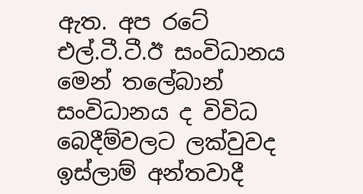ඇත. අප රටේ එල්.ටී.ටී.ඊ සංවිධානය මෙන් තලේබාන් සංවිධානය ද විවිධ බෙදීම්වලට ලක්වුවද ඉස්ලාම් අන්තවාදී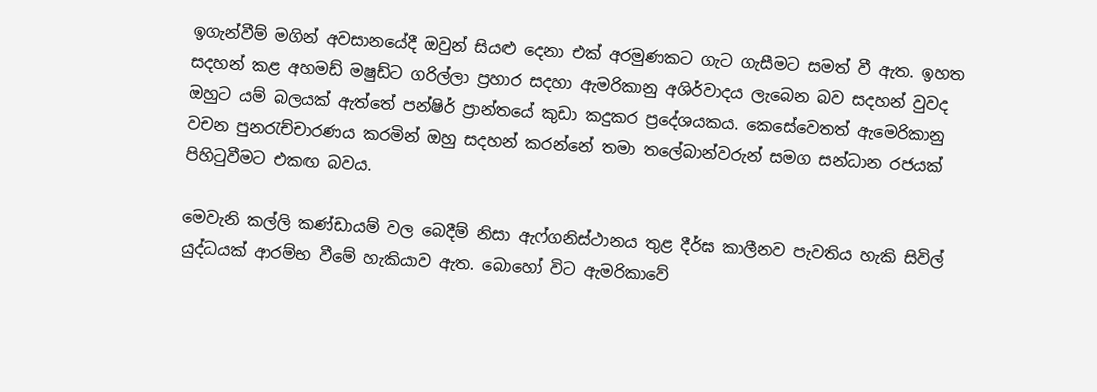ඉගැන්වීම් මගින් අවසානයේදී ඔවුන් සියළු දෙනා එක් අරමුණකට ගැට ගැසීමට සමත් වී ඇත. ඉහත සදහන් කළ අහමඩ් මෂුඩ්ට ගරිල්ලා ප්‍රහාර සදහා ඇමරිකානු අශිර්වාදය ලැබෙන බව සදහන් වුවද ඔහුට යම් බලයක් ඇත්තේ පන්ෂිර් ප්‍රාන්තයේ කුඩා කදුකර ප්‍රදේශයකය. කෙසේවෙතත් ඇමෙරිකානු වචන පුනරැච්චාරණය කරමින් ඔහු සදහන් කරන්නේ තමා තලේබාන්වරුන් සමග සන්ධාන රජයක් පිහිටුවීමට එකඟ බවය.

මෙවැනි කල්ලි කණ්ඩායම් වල බෙදීම් නිසා ඇෆ්ගනිස්ථානය තුළ දීර්ඝ කාලීනව පැවතිය හැකි සිවිල් යුද්ධයක් ආරම්භ වීමේ හැකියාව ඇත. බොහෝ විට ඇමරිකාවේ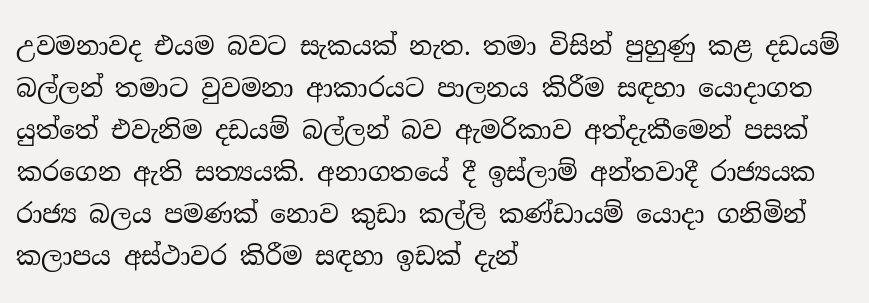උවමනාවද එයම බවට සැකයක් නැත. තමා විසින් පුහුණු කළ දඩයම් බල්ලන් තමාට වුවමනා ආකාරයට පාලනය කිරීම සඳහා යොදාගත යුත්තේ එවැනිම දඩයම් බල්ලන් බව ඇමරිකාව අත්දැකීමෙන් පසක් කරගෙන ඇති සත්‍යයකි. අනාගතයේ දී ඉස්ලාම් අන්තවාදී රාජ්‍යයක රාජ්‍ය බලය පමණක් නොව කුඩා කල්ලි කණ්ඩායම් යොදා ගනිමින් කලාපය අස්ථාවර කිරීම සඳහා ඉඩක් දැන්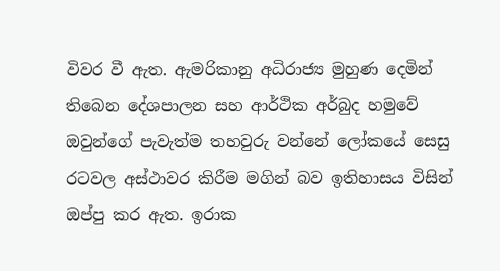විවර වී ඇත. ඇමරිකානු අධිරාජ්‍ය මුහුණ දෙමින් තිබෙන දේශපාලන සහ ආර්ථික අර්බුද හමුවේ ඔවුන්ගේ පැවැත්ම තහවුරු වන්නේ ලෝකයේ සෙසු රටවල අස්ථාවර කිරීම මගින් බව ඉතිහාසය විසින් ඔප්පු කර ඇත. ඉරාක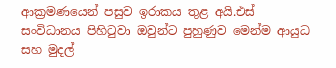ආක්‍රමණයෙන් පසුව ඉරාකය තුළ අයි.එස් සංවිධානය පිහිටුවා ඔවුන්ට පුහුණුව මෙන්ම ආයුධ සහ මුදල්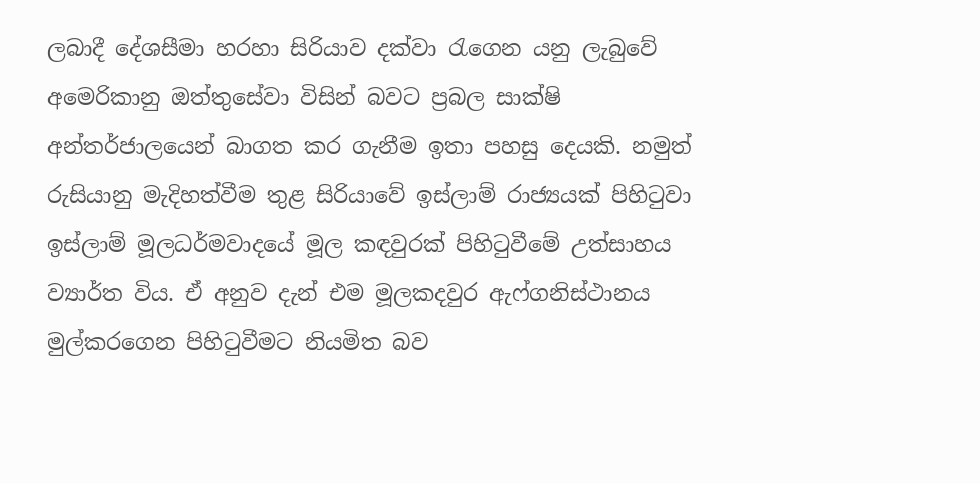ලබාදී දේශසීමා හරහා සිරියාව දක්වා රැගෙන යනු ලැබුවේ අමෙරිකානු ඔත්තුසේවා විසින් බවට ප්‍රබල සාක්ෂි අන්තර්ජාලයෙන් බාගත කර ගැනීම ඉතා පහසු දෙයකි. නමුත් රුසියානු මැදිහත්වීම තුළ සිරියාවේ ඉස්ලාම් රාජ්‍යයක් පිහිටුවා ඉස්ලාම් මූලධර්මවාදයේ මූල කඳවුරක් පිහිටුවීමේ උත්සාහය ව්‍යාර්ත විය. ඒ අනුව දැන් එම මූලකදවුර ඇෆ්ගනිස්ථානය මුල්කරගෙන පිහිටුවීමට නියමිත බව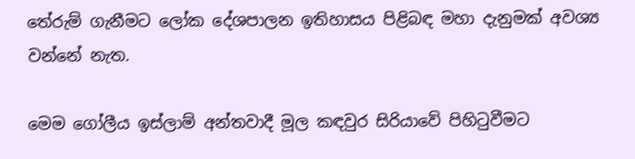තේරුම් ගැනීමට ලෝක දේශපාලන ඉතිහාසය පිළිබඳ මහා දැනුමක් අවශ්‍ය වන්නේ නැත.

මෙම ගෝලීය ඉස්ලාම් අන්තවාදී මූල කඳවුර සිරියාවේ පිහිටුවීමට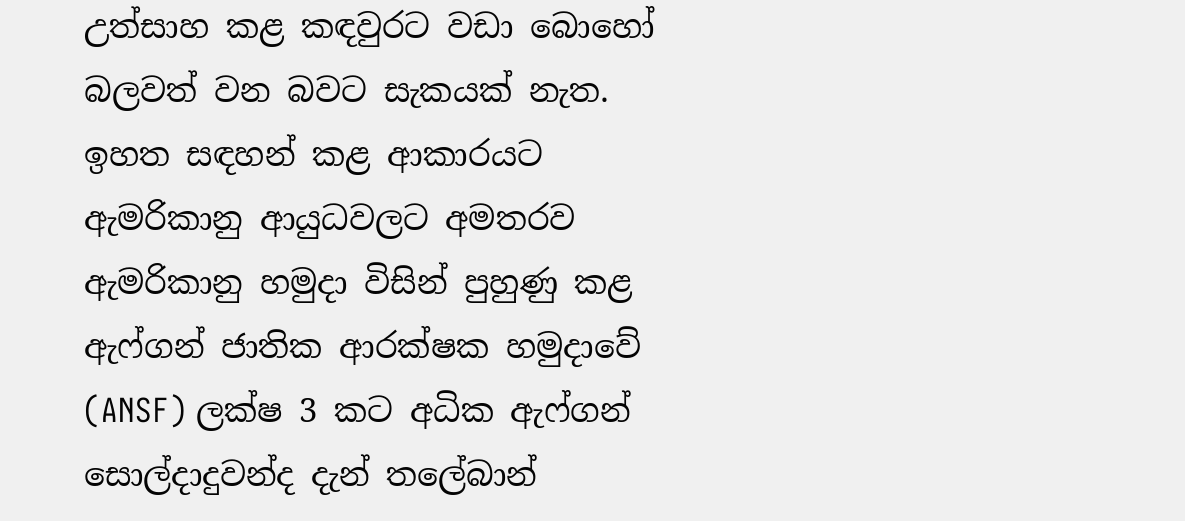උත්සාහ කළ කඳවුරට වඩා බොහෝ බලවත් වන බවට සැකයක් නැත. ඉහත සඳහන් කළ ආකාරයට ඇමරිකානු ආයුධවලට අමතරව ඇමරිකානු හමුදා විසින් පුහුණු කළ ඇෆ්ගන් ජාතික ආරක්ෂක හමුදාවේ (ANSF) ලක්ෂ 3 කට අධික ඇෆ්ගන් සොල්දාදුවන්ද දැන් තලේබාන්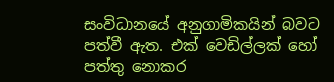සංවිධානයේ අනුගාමිකයින් බවට පත්වී ඇත. එක් වෙඩිල්ලක් හෝ පත්තු නොකර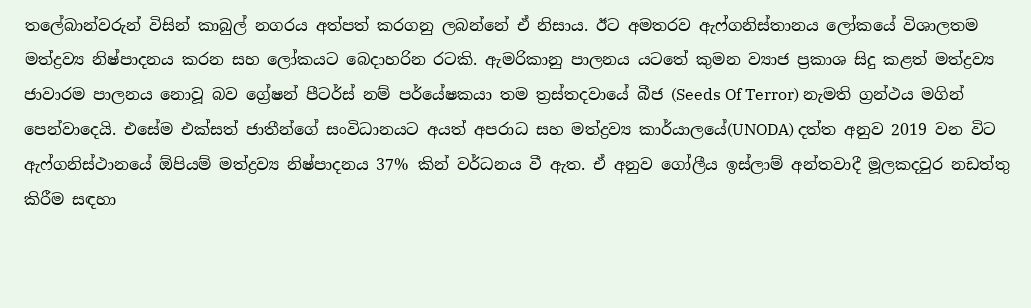තලේබාන්වරුන් විසින් කාබුල් නගරය අත්පත් කරගනු ලබන්නේ ඒ නිසාය. ඊට අමතරව ඇෆ්ගනිස්තානය ලෝකයේ විශාලතම මත්ද්‍රව්‍ය නිෂ්පාදනය කරන සහ ලෝකයට බෙදාහරින රටකි. ඇමරිකානු පාලනය යටතේ කුමන ව්‍යාජ ප්‍රකාශ සිදු කළත් මත්ද්‍රව්‍ය ජාවාරම පාලනය නොවූ බව ග්‍රේෂන් පීටර්ස් නම් පර්යේෂකයා තම ත්‍රස්තදවායේ බීජ (Seeds Of Terror) නැමති ග්‍රන්ථය මගින් පෙන්වාදෙයි. එසේම එක්සත් ජාතීන්ගේ සංවිධානයට අයත් අපරාධ සහ මත්ද්‍රව්‍ය කාර්යාලයේ(UNODA) දත්ත අනුව 2019 වන විට ඇෆ්ගනිස්ථානයේ ඕපියම් මත්ද්‍රව්‍ය නිෂ්පාදනය 37% කින් වර්ධනය වී ඇත. ඒ අනුව ගෝලීය ඉස්ලාම් අන්තවාදී මූලකදවුර නඩත්තු කිරීම සඳහා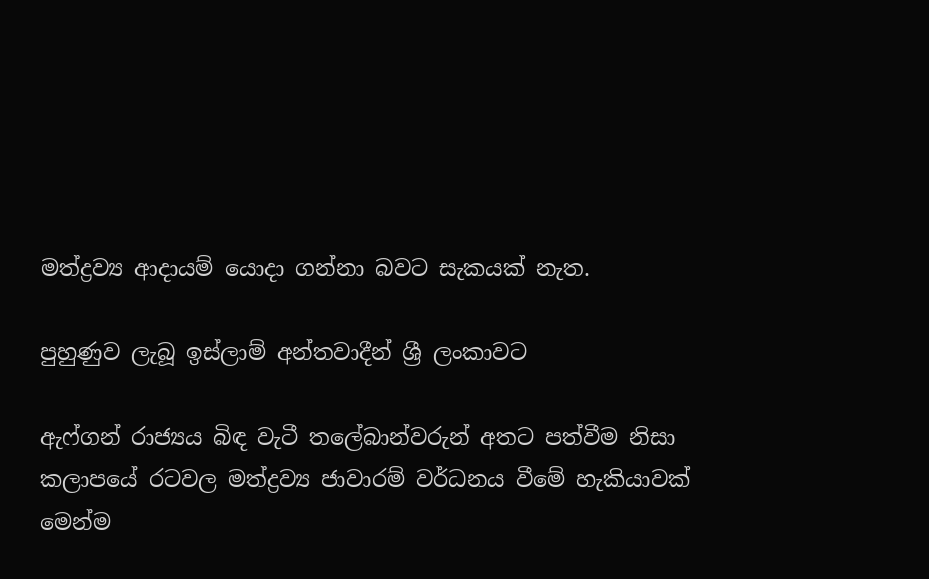මත්ද්‍රව්‍ය ආදායම් යොදා ගන්නා බවට සැකයක් නැත.

පුහුණුව ලැබූ ඉස්ලාම් අන්තවාදීන් ශ්‍රී ලංකාවට

ඇෆ්ගන් රාජ්‍යය බිඳ වැටී තලේබාන්වරුන් අතට පත්වීම නිසා කලාපයේ රටවල මත්ද්‍රව්‍ය ජාවාරම් වර්ධනය වීමේ හැකියාවක් මෙන්ම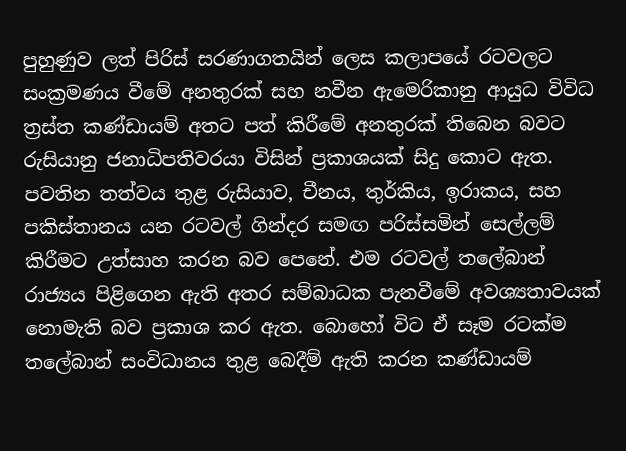පුහුණුව ලත් පිරිස් සරණාගතයින් ලෙස කලාපයේ රටවලට සංක්‍රමණය වීමේ අනතුරක් සහ නවීන ඇමෙරිකානු ආයුධ විවිධ ත්‍රස්ත කණ්ඩායම් අතට පත් කිරීමේ අනතුරක් තිබෙන බවට රුසියානු ජනාධිපතිවරයා විසින් ප්‍රකාශයක් සිදු කොට ඇත. පවතින තත්වය තුළ රුසියාව, චීනය, තුර්කිය, ඉරාකය, සහ පකිස්තානය යන රටවල් ගින්දර සමඟ පරිස්සමින් සෙල්ලම් කිරීමට උත්සාහ කරන බව පෙනේ. එම රටවල් තලේබාන් රාජ්‍යය පිළිගෙන ඇති අතර සම්බාධක පැනවීමේ අවශ්‍යතාවයක් නොමැති බව ප්‍රකාශ කර ඇත. බොහෝ විට ඒ සෑම රටක්ම තලේබාන් සංවිධානය තුළ බෙදීම් ඇති කරන කණ්ඩායම්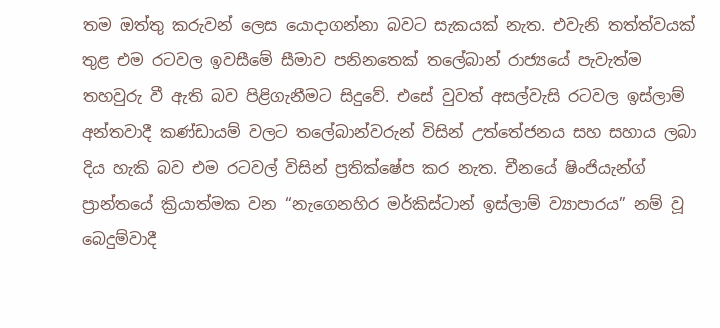තම ඔත්තු කරුවන් ලෙස යොදාගන්නා බවට සැකයක් නැත. එවැනි තත්ත්වයක් තුළ එම රටවල ඉවසීමේ සීමාව පනිනතෙක් තලේබාන් රාජ්‍යයේ පැවැත්ම තහවුරු වී ඇති බව පිළිගැනීමට සිදුවේ. එසේ වුවත් අසල්වැසි රටවල ඉස්ලාම් අන්තවාදී කණ්ඩායම් වලට තලේබාන්වරුන් විසින් උත්තේජනය සහ සහාය ලබා දිය හැකි බව එම රටවල් විසින් ප්‍රතික්ෂේප කර නැත. චීනයේ ෂිංජියැන්ග් ප්‍රාන්තයේ ක්‍රියාත්මක වන “නැගෙනහිර මර්කිස්ටාන් ඉස්ලාම් ව්‍යාපාරය” නම් වූ බෙදුම්වාදී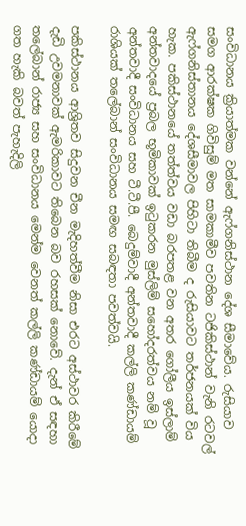සංවිධානය ක්‍රියාත්මක වන්නේ ඇෆ්ගනිස්ථාන දේශ සීමාවේය. රුසියාව සමග ආරක්ෂක ගිවිසුම් මත සාමකාමීව පවතින ටජිකිස්ථාන් වැනි රටවල් ඇෆ්ගනිස්තානය දේශසීමාවල පිහිටා තිබීම ද රුසියාවට තර්ජනයක් විය හැක. පකිස්ථානයේ තත්ත්වය වඩා බරපතළ වන අතර ගෝලීය ඉස්ලාම් අන්තවාදයේ ප්‍රබල භූමිකාවක් ඉටුකරන මුස්ලිම් සහෝදරත්වය නම් වූ අන්තවාදී සංවිධානය සහ ටී.ටී.පී. බෙදුම්වාදී අන්තවාදී කල්ලි කණ්ඩායම් රාශියක් තලේබාන් සංවිධානය සමඟ සබඳතා පවත්වයි.

පකිස්ථානය ආශ්‍රිතව සිදුවන චීන මැදිහත්වීම නිසා එරට අස්ථාවර කිරීමේ දැඩි උවමනාවක් ඇමරිකාවට තිබෙන බව රහසක් නොවේ. දැන් ඒ සඳහා තලේබාන් රාජ්‍ය සහ සංවිධානය මෙන්ම වෙනත් කල්ලි කණ්ඩායම් යොදා ගත හැකි බවත් පැහැදිලි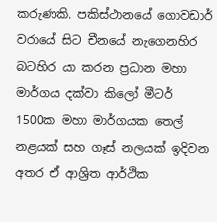කරුණකි. පකිස්ථානයේ ගොවඩාර් වරායේ සිට චීනයේ නැගෙනහිර බටහිර යා කරන ප්‍රධාන මහා මාර්ගය දක්වා කිලෝ මීටර් 1500ක මහා මාර්ගයක තෙල් නළයක් සහ ගෑස් නලයක් ඉදිවන අතර ඒ ආශ්‍රිත ආර්ථික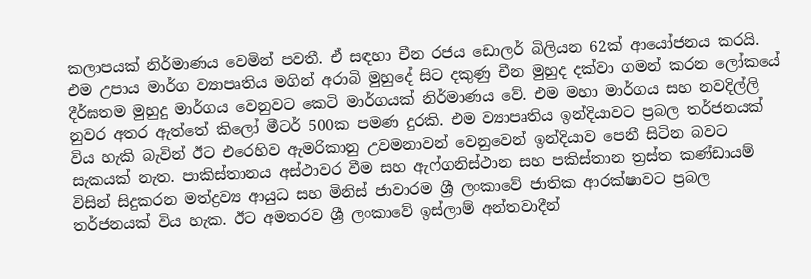කලාපයක් නිර්මාණය වෙමින් පවතී. ඒ සඳහා චීන රජය ඩොලර් බිලියන 62ක් ආයෝජනය කරයි. එම උපාය මාර්ග ව්‍යාපෘතිය මගින් අරාබි මුහුදේ සිට දකුණු චීන මුහුද දක්වා ගමන් කරන ලෝකයේ දීර්ඝතම මුහුදු මාර්ගය වෙනුවට කෙටි මාර්ගයක් නිර්මාණය වේ. එම මහා මාර්ගය සහ නවදිල්ලි නුවර අතර ඇත්තේ කිලෝ මීටර් 500ක පමණ දුරකි. එම ව්‍යාපෘතිය ඉන්දියාවට ප්‍රබල තර්ජනයක් විය හැකි බැවින් ඊට එරෙහිව ඇමරිකානු උවමනාවන් වෙනුවෙන් ඉන්දියාව පෙනී සිටින බවට සැකයක් නැත. පාකිස්තානය අස්ථාවර වීම සහ ඇෆ්ගනිස්ථාන සහ පකිස්තාන ත්‍රස්ත කණ්ඩායම් විසින් සිදුකරන මත්ද්‍රව්‍ය ආයුධ සහ මිනිස් ජාවාරම ශ්‍රී ලංකාවේ ජාතික ආරක්ෂාවට ප්‍රබල තර්ජනයක් විය හැක. ඊට අමතරව ශ්‍රී ලංකාවේ ඉස්ලාම් අන්තවාදීන්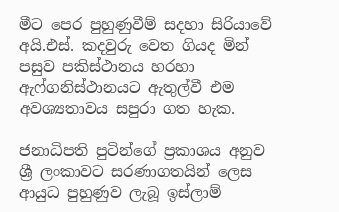මීට පෙර පුහුණුවීම් සදහා සිරියාවේ අයි.එස්. කදවුරු වෙත ගියද මින් පසුව පකිස්ථානය හරහා ඇෆ්ගනිස්ථානයට ඇතුල්වී එම අවශ්‍යතාවය සපුරා ගත හැක.

ජනාධිපති පුටින්ගේ ප්‍රකාශය අනුව ශ්‍රී ලංකාවට සරණාගතයින් ලෙස ආයුධ පුහුණුව ලැබූ ඉස්ලාම්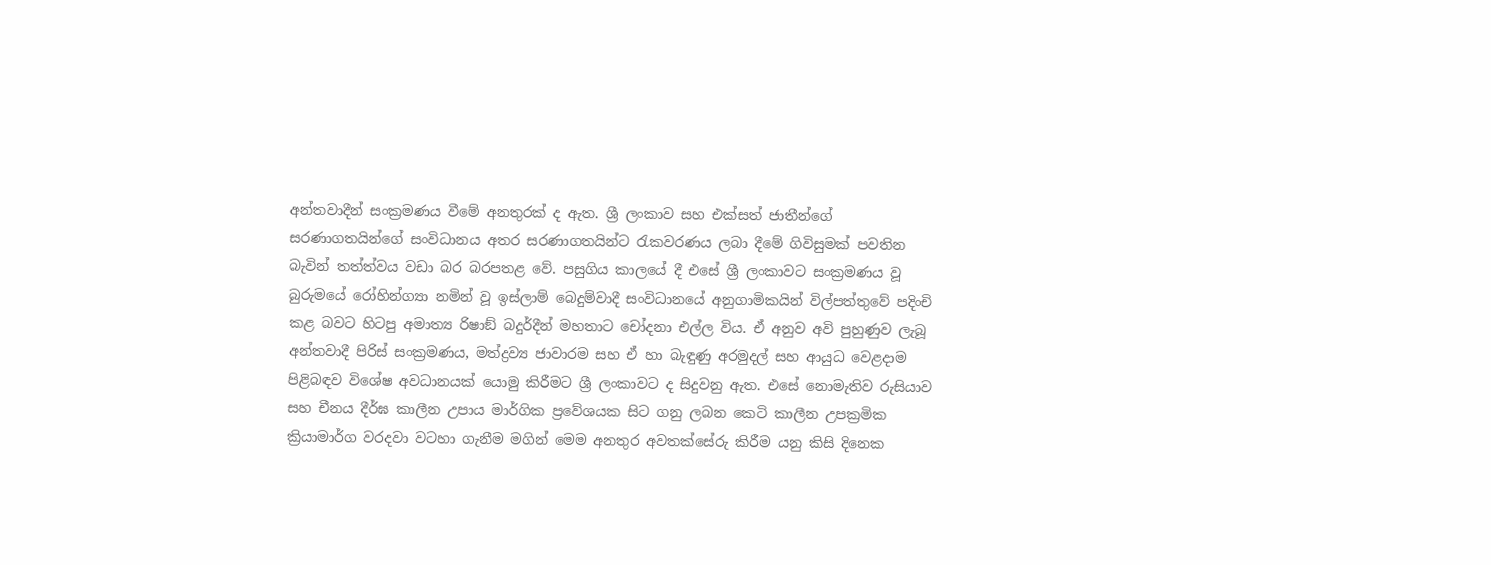අන්තවාදීන් සංක්‍රමණය වීමේ අනතුරක් ද ඇත. ශ්‍රී ලංකාව සහ එක්සත් ජාතීන්ගේ සරණාගතයින්ගේ සංවිධානය අතර සරණාගතයින්ට රැකවරණය ලබා දීමේ ගිවිසුමක් පවතින බැවින් තත්ත්වය වඩා බර බරපතළ වේ. පසුගිය කාලයේ දී එසේ ශ්‍රී ලංකාවට සංක්‍රමණය වූ බුරුමයේ රෝහින්ග්‍යා නමින් වූ ඉස්ලාම් බෙදුම්වාදී සංවිධානයේ අනුගාමිකයින් විල්පත්තුවේ පදිංචි කළ බවට හිටපු අමාත්‍ය රිෂාඞ් බදුර්දීන් මහතාට චෝදනා එල්ල විය. ඒ අනුව අවි පුහුණුව ලැබූ අන්තවාදී පිරිස් සංක්‍රමණය, මත්ද්‍රව්‍ය ජාවාරම සහ ඒ හා බැඳුණු අරමුදල් සහ ආයුධ වෙළදාම පිළිබඳව විශේෂ අවධානයක් යොමු කිරීමට ශ්‍රී ලංකාවට ද සිදුවනු ඇත. එසේ නොමැතිව රුසියාව සහ චීනය දීර්ඝ කාලීන උපාය මාර්ගික ප්‍රවේශයක සිට ගනු ලබන කෙටි කාලීන උපක්‍රමික ක්‍රියාමාර්ග වරදවා වටහා ගැනීම මගින් මෙම අනතුර අවතක්සේරු කිරීම යනු කිසි දිනෙක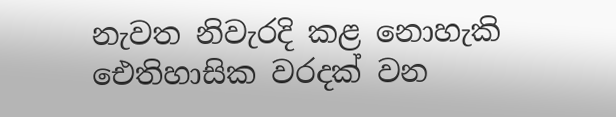නැවත නිවැරදි කළ නොහැකි ඓතිහාසික වරදක් වන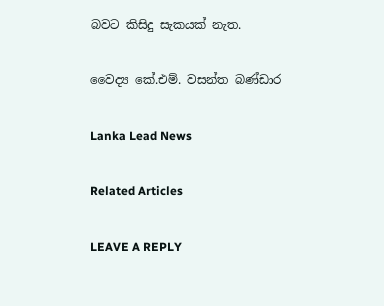බවට කිසිදු සැකයක් නැත.

වෛද්‍ය කේ.එම්. වසන්ත බණ්ඩාර

Lanka Lead News

Related Articles

LEAVE A REPLY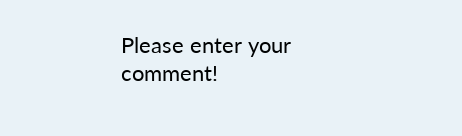Please enter your comment!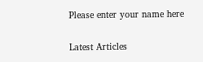Please enter your name here

Latest Articles